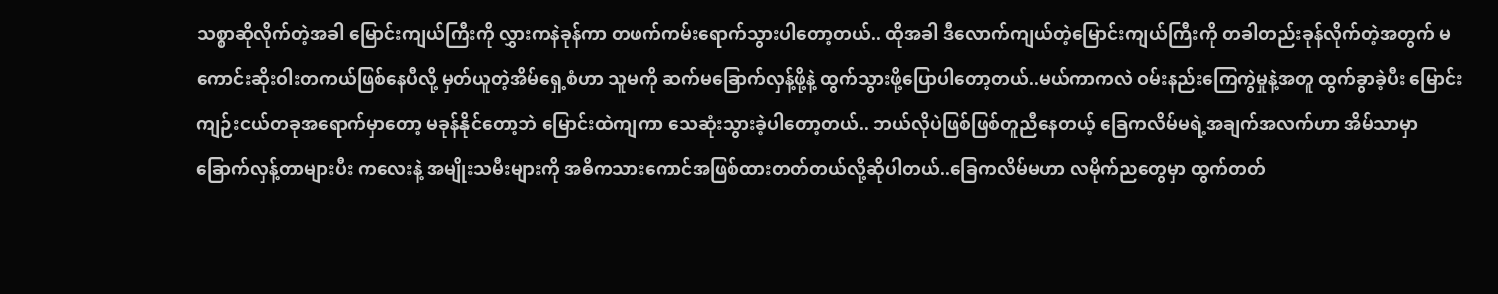သစ္စာဆိုလိုက်တဲ့အခါ မြောင်းကျယ်ကြီးကို လွှားကနဲခုန်ကာ တဖက်ကမ်းရောက်သွားပါတော့တယ်.. ထိုအခါ ဒီလောက်ကျယ်တဲ့မြောင်းကျယ်ကြီးကို တခါတည်းခုန်လိုက်တဲ့အတွက် မကောင်းဆိုးဝါးတကယ်ဖြစ်နေပီလို့ မှတ်ယူတဲ့အိမ်ရှေ့စံဟာ သူမကို ဆက်မခြောက်လှန့်ဖို့နဲ့ ထွက်သွားဖို့ပြောပါတော့တယ်..မယ်ကာကလဲ ဝမ်းနည်းကြေကွဲမှုနဲ့အတူ ထွက်ခွာခဲ့ပီး မြောင်းကျဉ်းငယ်တခုအရောက်မှာတော့ မခုန်နိုင်တော့ဘဲ မြောင်းထဲကျကာ သေဆုံးသွားခဲ့ပါတော့တယ်.. ဘယ်လိုပဲဖြစ်ဖြစ်တူညီနေတယ့် ခြေကလိမ်မရဲ့အချက်အလက်ဟာ အိမ်သာမှာ ခြောက်လှန့်တာများပီး ကလေးနဲ့ အမျိုးသမီးများကို အဓိကသားကောင်အဖြစ်ထားတတ်တယ်လို့ဆိုပါတယ်..ခြေကလိမ်မဟာ လမိုက်ညတွေမှာ ထွက်တတ်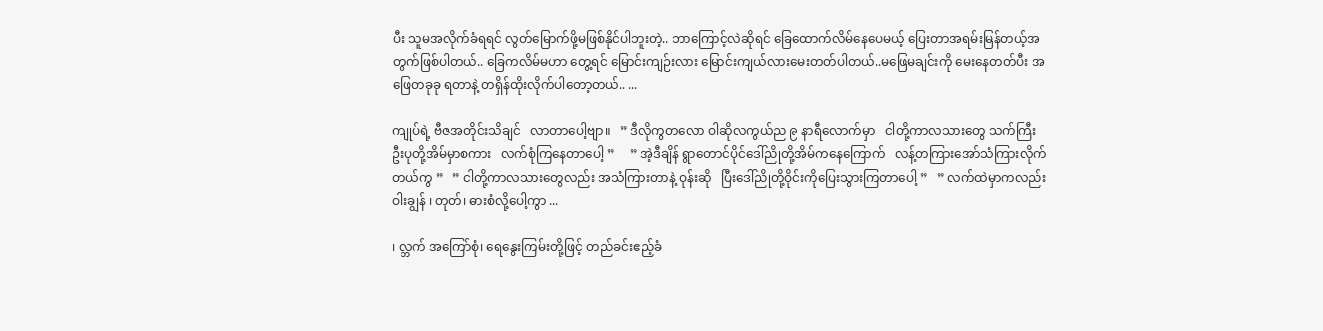ပီး သူမအလိုက်ခံရရင် လွတ်မြောက်ဖို့မဖြစ်နိုင်ပါဘူးတဲ့.. ဘာကြောင့်လဲဆိုရင် ခြေထောက်လိမ်နေပေမယ့် ပြေးတာအရမ်းမြန်တယ့်အတွက်ဖြစ်ပါတယ်.. ခြေကလိမ်မဟာ တွေ့ရင် မြောင်းကျဉ်းလား မြောင်းကျယ်လားမေးတတ်ပါတယ်..မဖြေမချင်းကို မေးနေတတ်ပီး အဖြေတခုခု ရတာနဲ့ တရှိန်ထိုးလိုက်ပါတော့တယ်.. ...

ကျုပ်ရဲ့ ဗီဇအတိုင်းသိချင်   လာတာပေါ့ဗျာ။   ” ဒီလိုကွတလော ဝါဆိုလကွယ်ည ၉ နာရီလောက်မှာ   ငါတို့ကာလသားတွေ သက်ကြီး ဦးပုတို့အိမ်မှာစကား   လက်စုံကြနေတာပေါ့ ”     ” အဲ့ဒီချိန် ရွာတောင်ပိုင်ဒေါ်ညိုတို့အိမ်ကနေကြောက်   လန့်တကြားအော်သံကြားလိုက်တယ်ကွ ”   ” ငါတို့ကာလသားတွေလည်း အသံကြားတာနဲ့ ဝုန်းဆို   ပြီးဒေါ်ညိုတို့ဝိုင်းကိုပြေးသွားကြတာပေါ့ ”   ” လက်ထဲမှာကလည်း ဝါးချွန် ၊ တုတ်၊ ဓားစံလို့ပေါ့ကွာ ...

၊ လ္ဘက် အကြော်စုံ၊ ရေနွေးကြမ်းတို့ဖြင့် တည်ခင်းဧည့်ခံ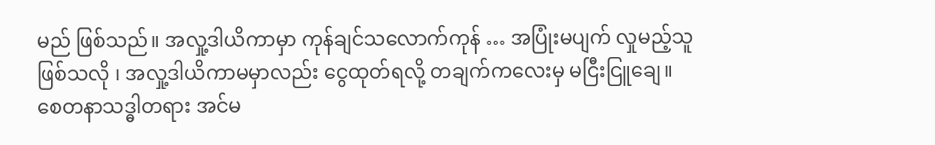မည် ဖြစ်သည်။ အလှု့ဒါယိကာမှာ ကုန်ချင်သလောက်ကုန် … အပြုံးမပျက် လှုမည့်သူ ဖြစ်သလို ၊ အလှု့ဒါယိကာမမှာလည်း ငွေထုတ်ရလို့ တချက်ကလေးမှ မငြီးငြူချေ။ စေတနာသဒ္ဓါတရား အင်မ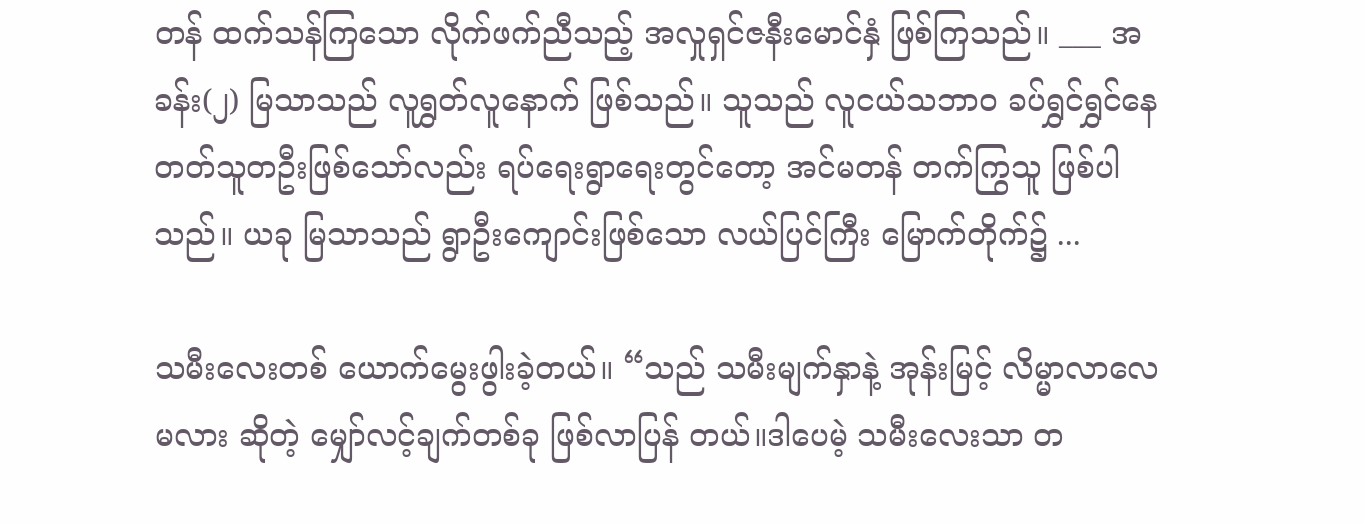တန် ထက်သန်ကြသော လိုက်ဖက်ညီသည့် အလှုရှင်ဇနီးမောင်နှံ ဖြစ်ကြသည်။ ___ အခန်း(၂) မြသာသည် လူရွှတ်လူနောက် ဖြစ်သည်။ သူသည် လူငယ်သဘာဝ ခပ်ရွှင်ရွှင်နေတတ်သူတဦးဖြစ်သော်လည်း ရပ်ရေးရွာရေးတွင်တော့ အင်မတန် တက်ကြွသူ ဖြစ်ပါသည်။ ယခု မြသာသည် ရွာဦးကျောင်းဖြစ်သော လယ်ပြင်ကြီး မြောက်တိုက်၌ ...

သမီးလေးတစ် ယောက်မွေးဖွါးခဲ့တယ်။ “သည် သမီးမျက်နှာနဲ့ အုန်းမြင့် လိမ္မာလာလေမလား ဆိုတဲ့ မျှော်လင့်ချက်တစ်ခု ဖြစ်လာပြန် တယ်။ဒါပေမဲ့ သမီးလေးသာ တ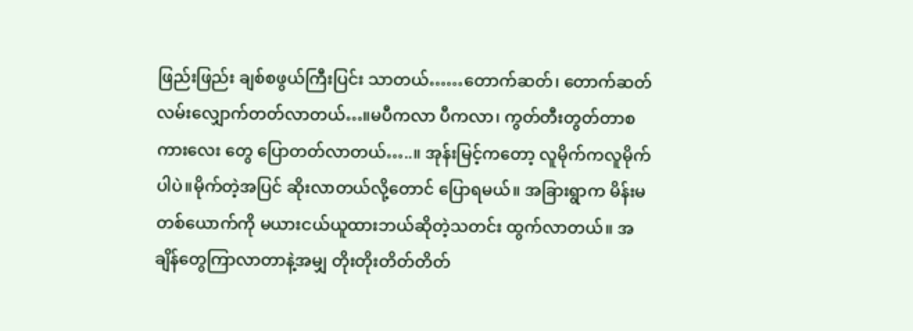ဖြည်းဖြည်း ချစ်စဖွယ်ကြီးပြင်း သာတယ်……တောက်ဆတ်၊ တောက်ဆတ် လမ်းလျှောက်တတ်လာတယ်…။မပီကလာ ပီကလာ၊ ကွတ်တီးတွတ်တာစကားလေး တွေ ပြောတတ်လာတယ်…..။ အုန်းမြင့်ကတော့ လူမိုက်ကလူမိုက်ပါပဲ။မိုက်တဲ့အပြင် ဆိုးလာတယ်လို့တောင် ပြောရမယ်။ အခြားရွာက မိန်းမတစ်ယောက်ကို မယားငယ်ယူထားဘယ်ဆိုတဲ့သတင်း ထွက်လာတယ်။ အချိန်တွေကြာလာတာနဲ့အမျှ တိုးတိုးတိတ်တိတ်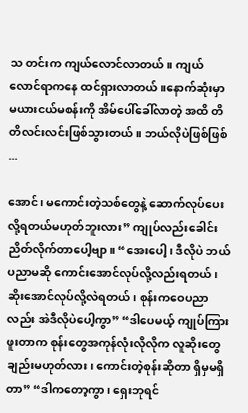သ တင်းက ကျယ်လောင်လာတယ်။ ကျယ်လောင်ရာကနေ ထင်ရှားလာတယ်။နောက်ဆုံးမှာ မယားငယ်မစန်းကို အိမ်ပေါ်ခေါ်လာတဲ့ အထိ တိတိလင်းလင်းဖြစ်သွားတယ်။ ဘယ်လိုပဲဖြစ်ဖြစ် ...

အောင်၊ မကောင်းတဲ့သစ်တွေနဲ့ ဆောက်လုပ်ပေးလို့ရတယ်မဟုတ်ဘူးလား” ကျုပ်လည်းခေါင်းညိတ်လိုက်တာပေါ့ဗျာ။ “အေးပေါ့၊ ဒီလိုပဲ ဘယ်ပညာမဆို ကောင်းအောင်လုပ်လို့လည်းရတယ်၊ ဆိုးအောင်လုပ်လို့လဲရတယ်၊ စုန်းကဝေပညာလည်း အဲဒီလိုပဲပေါ့ကွာ” “ဒါပေမယ့် ကျုပ်ကြားဖူးတာက စုန်းတွေအကုန်လုံးလိုလိုက လူဆိုးတွေချည်းမဟုတ်လား၊ ကောင်းတဲ့စုန်းဆိုတာ ရှိမှမရှိတာ” “ဒါကတော့ကွာ၊ ရှေးဘုရင်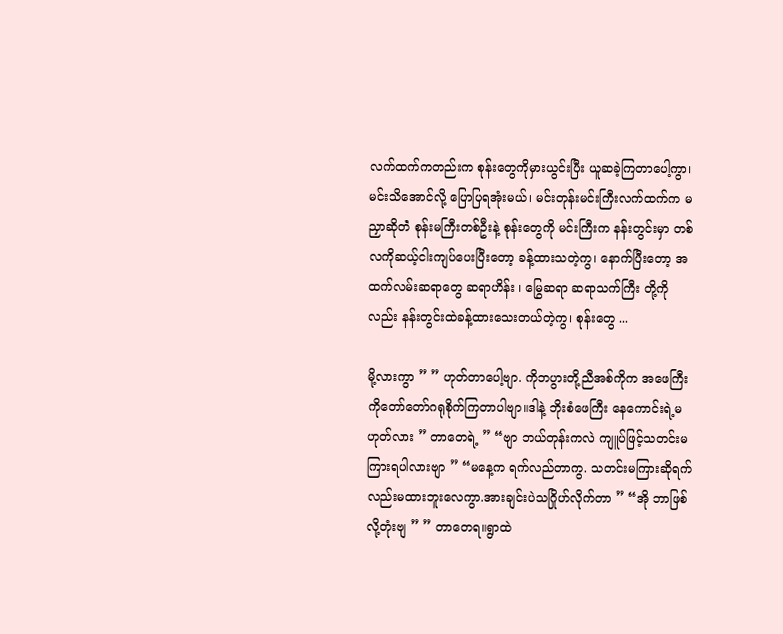လက်ထက်ကတည်းက စုန်းတွေကိုမှားယွင်းပြီး ယူဆခဲ့ကြတာပေါ့ကွာ၊ မင်းသိအောင်လို့ ပြောပြရအုံးမယ်၊ မင်းတုန်းမင်းကြီးလက်ထက်က မညှာဆိုတဲံ စုန်းမကြီးတစ်ဦးနဲ့ စုန်းတွေကို မင်းကြီးက နန်းတွင်းမှာ တစ်လကိုဆယ့်ငါးကျပ်ပေးပြီးတော့ ခန့်ထားသတဲ့ကွ၊ နောက်ပြီးတော့ အထက်လမ်းဆရာတွေ ဆရာဟိန်း ၊ မြွေဆရာ ဆရာသက်ကြီး တို့ကိုလည်း နန်းတွင်းထဲခန့်ထားသေးတယ်တဲ့ကွ၊ စုန်းတွေ ...

မို့လားကွာ ” ” ဟုတ်တာပေါ့ဗျာ. ကိုဘပွားတို့ညီအစ်ကိုက အဖေကြီးကိုတော်တော်ဂရုစိုက်ကြတာပါဗျာ။ဒါနဲ့ ဘိုးစံဖေကြီး နေကောင်းရဲ့မဟုတ်လား ” တာတေရဲ့ ” “ဗျာ ဘယ်တုန်းကလဲ ကျူပ်ဖြင့်သတင်းမကြားရပါလားဗျာ ” “မနေ့က ရက်လည်တာကွ. သတင်းမကြားဆိုရက်လည်းမထားဘူးလေကွာ.အားချင်းပဲသဂြိုဟ်လိုက်တာ ” “အို ဘာဖြစ်လို့တုံးဗျ ” ” တာတေရ။ရွာထဲ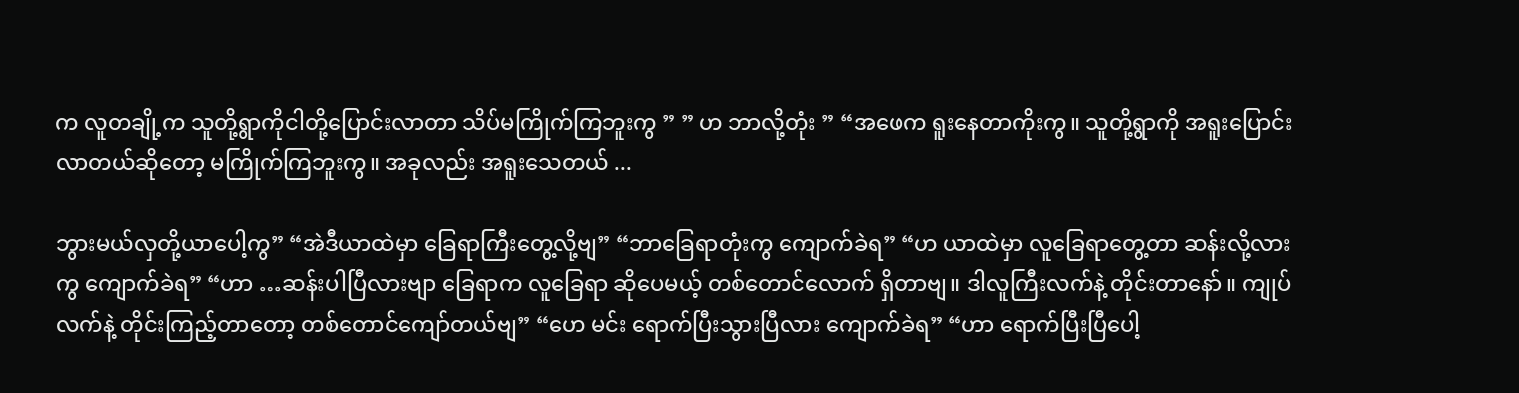က လူတချို့က သူတို့ရွာကိုငါတို့ပြောင်းလာတာ သိပ်မကြိုက်ကြဘူးကွ ” ” ဟ ဘာလို့တုံး ” “အဖေက ရူးနေတာကိုးကွ။ သူတို့ရွာကို အရူးပြောင်းလာတယ်ဆိုတော့ မကြိုက်ကြဘူးကွ။ အခုလည်း အရူးသေတယ် ...

ဘွားမယ်လှတို့ယာပေါ့ကွ” “အဲဒီယာထဲမှာ ခြေရာကြီးတွေ့လို့ဗျ” “ဘာခြေရာတုံးကွ ကျောက်ခဲရ” “ဟ ယာထဲမှာ လူခြေရာတွေ့တာ ဆန်းလို့လားကွ ကျောက်ခဲရ” “ဟာ …ဆန်းပါပြီလားဗျာ ခြေရာက လူခြေရာ ဆိုပေမယ့် တစ်တောင်လောက် ရှိတာဗျ။ ဒါလူကြီးလက်နဲ့ တိုင်းတာနော်။ ကျုပ်လက်နဲ့ တိုင်းကြည့်တာတော့ တစ်တောင်ကျော်တယ်ဗျ” “ဟေ မင်း ရောက်ပြီးသွားပြီလား ကျောက်ခဲရ” “ဟာ ရောက်ပြီးပြီပေါ့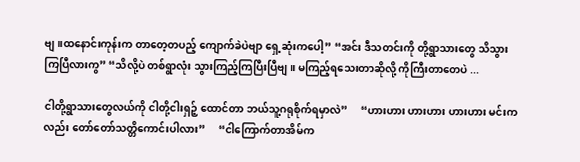ဗျ။ထနောင်းကုန်းက တာတေ့တပည့် ကျောက်ခဲပဲဗျာ ရှေ့ဆုံးကပေါ့” “အင်း ဒီသတင်းကို တို့ရွာသားတွေ သိသွားကြပြီလားကွ” “သိလို့ပဲ တစ်ရွာလုံး သွားကြည့်ကြပြီးပြီဗျ။ မကြည့်ရသေးတာဆိုလို့ ကိုကြီးတာတေပဲ ...

ငါတို့ရွာသားတွေလယ်ကို ငါတို့ငါးရှဉ့် ထောင်တာ ဘယ်သူ့ဂရုစိုက်ရမှာလဲ”     “ဟားဟား ဟားဟား ဟားဟား မင်းကလည်း တော်တော်သတ္တိကောင်းပါလား”     “ငါကြောက်တာအိမ်က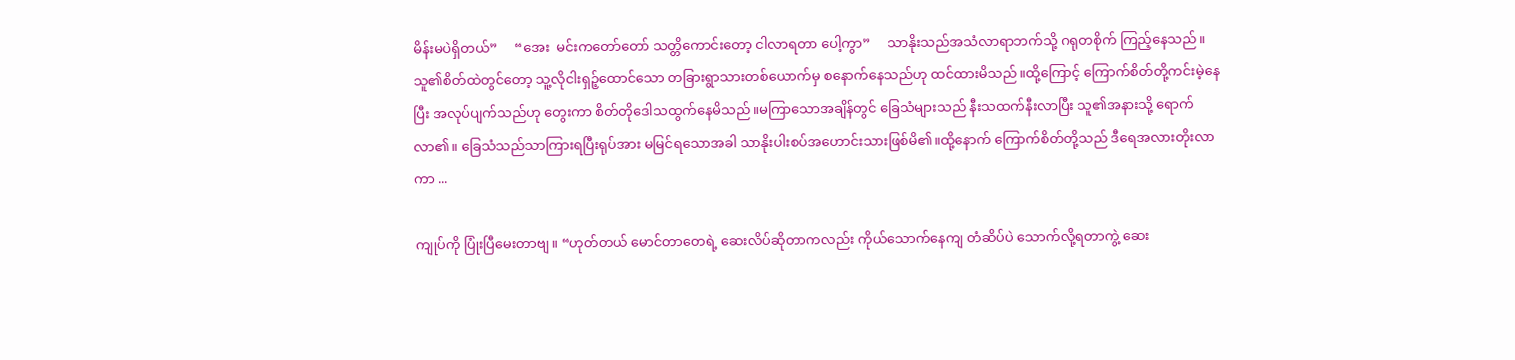မိန်းမပဲရှိတယ်”     “အေး  မင်းကတော်တော် သတ္တိကောင်းတော့ ငါလာရတာ ပေါ့ကွာ”     သာနိုးသည်အသံလာရာဘက်သို့ ဂရုတစိုက် ကြည့်နေသည်။ သူ၏စိတ်ထဲတွင်တော့ သူ့လိုငါးရှဉ့်ထောင်သော တခြားရွာသားတစ်ယောက်မှ စနောက်နေသည်ဟု ထင်ထားမိသည်။ထို့ကြောင့် ကြောက်စိတ်တို့ကင်းမဲ့နေပြီး အလုပ်ပျက်သည်ဟု တွေးကာ စိတ်တိုဒေါသထွက်နေမိသည်။မကြာသောအချိန်တွင် ခြေသံများသည် နီးသထက်နီးလာပြီး သူ၏အနားသို့ ရောက်လာ၏။ ခြေသံသည်သာကြားရပြီးရုပ်အား မမြင်ရသောအခါ သာနိုးပါးစပ်အဟောင်းသားဖြစ်မိ၏။ထို့နောက် ကြောက်စိတ်တို့သည် ဒီရေအလားတိုးလာကာ ...

ကျုပ်ကို ပြုံးပြီမေးတာဗျ။ “ဟုတ်တယ် မောင်တာတေရဲ့ ဆေးလိပ်ဆိုတာကလည်း ကိုယ်သောက်နေကျ တံဆိပ်ပဲ သောက်လို့ရတာကွဲ့ ဆေး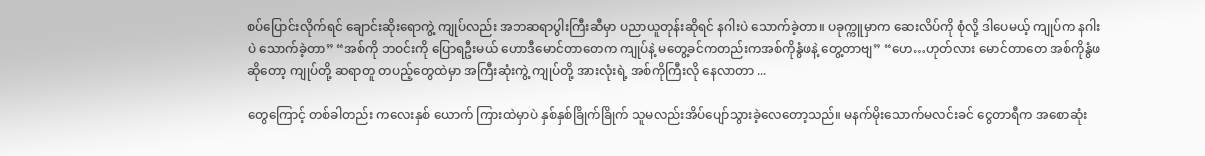စပ်ပြောင်းလိုက်ရင် ချောင်းဆိုးရောကွဲ့ ကျုပ်လည်း အဘဆရာပွါးကြီးဆီမှာ ပညာယူတုန်းဆိုရင် နဂါးပဲ သောက်ခဲ့တာ။ ပခုက္ကူမှာက ဆေးလိပ်ကို စုံလို့ ဒါပေမယ့် ကျုပ်က နဂါးပဲ သောက်ခဲ့တာ” “အစ်ကို ဘဝင်းကို ပြောရဦးမယ် ဟောဒီမောင်တာတေက ကျုပ်နဲ့ မတွေ့ခင်ကတည်းကအစ်ကိုနွံဖနဲ့ တွေ့တာဗျ” “ဟေ…ဟုတ်လား မောင်တာတေ အစ်ကိုနွံဖဆိုတော့ ကျုပ်တို့ ဆရာတူ တပည့်တွေထဲမှာ အကြီးဆုံးကွဲ့ ကျုပ်တို့ အားလုံးရဲ့ အစ်ကိုကြီးလို နေလာတာ ...

တွေကြောင့် တစ်ခါတည်း ကလေးနှစ် ယောက် ကြားထဲမှာပဲ နှစ်နှစ်ခြိုက်ခြိုက် သူမလည်းအိပ်ပျော်သွားခဲ့လေတော့သည်။ မနက်မိုးသောက်မလင်းခင် ငွေတာရီက အစောဆုံး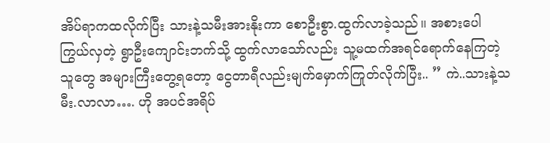အိပ်ရာကထလိုက်ပြီး သားနဲ့သမီးအားနိုးကာ စောဦးစွာ.ထွက်လာခဲ့သည်။ အစားပေါကြွယ်လှတဲ့ ရွာဦးကျောင်းဘက်သို့ ထွက်လာသော်လည်း သူ့မထက်အရင်ရောက်နေကြတဲ့ သူတွေ အများကြီးတွေ့ရတော့ ငွေတာရီလည်းမျက်မှောက်ကြုတ်လိုက်ပြီး.. ” ကဲ..သားနဲ့သမီး.လာလာ…. ဟို အပင်အရိပ်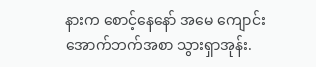နားက စောင့်နေနော် အမေ ကျောင်းအောက်ဘက်အစာ သွားရှာအုန်း.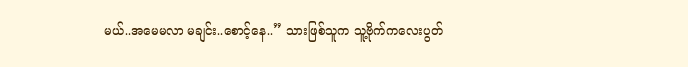မယ်..အမေမလာ မချင်း..စောင့်နေ..” သားဖြစ်သူက သူ့ဗိုက်ကလေးပွတ်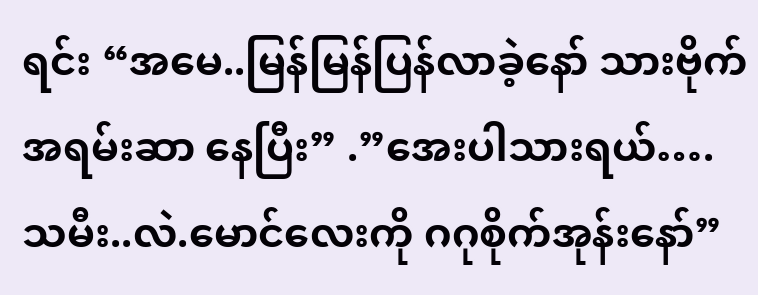ရင်း “အမေ..မြန်မြန်ပြန်လာခဲ့နော် သားဗိုက်အရမ်းဆာ နေပြီး” .”အေးပါသားရယ်….သမီး..လဲ.မောင်လေးကို ဂဂုစိုက်အုန်းနော်”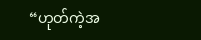“ဟုတ်ကဲ့အ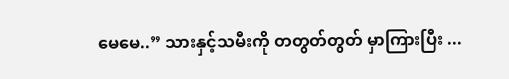မေမေ..” သားနှင့်သမီးကို တတွတ်တွတ် မှာကြားပြီး ...